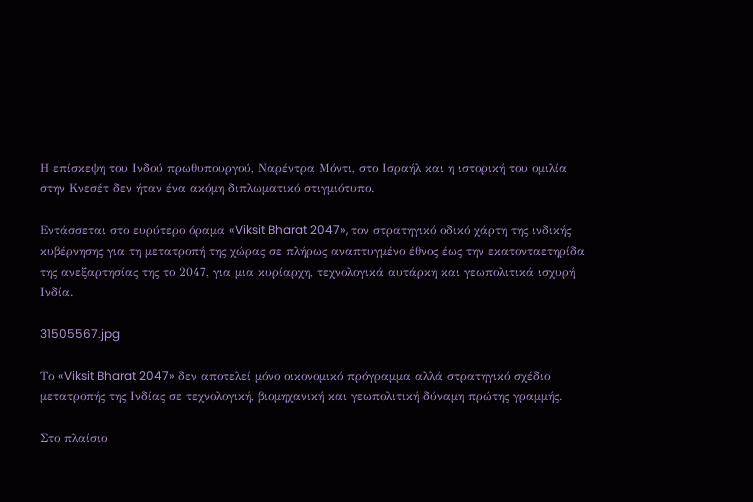Η επίσκεψη του Ινδού πρωθυπουργού, Ναρέντρα Μόντι, στο Ισραήλ και η ιστορική του ομιλία στην Κνεσέτ δεν ήταν ένα ακόμη διπλωματικό στιγμιότυπο.

Εντάσσεται στο ευρύτερο όραμα «Viksit Bharat 2047», τον στρατηγικό οδικό χάρτη της ινδικής κυβέρνησης για τη μετατροπή της χώρας σε πλήρως αναπτυγμένο έθνος έως την εκατονταετηρίδα της ανεξαρτησίας της το 2047, για μια κυρίαρχη, τεχνολογικά αυτάρκη και γεωπολιτικά ισχυρή Ινδία.

31505567.jpg

Το «Viksit Bharat 2047» δεν αποτελεί μόνο οικονομικό πρόγραμμα αλλά στρατηγικό σχέδιο μετατροπής της Ινδίας σε τεχνολογική, βιομηχανική και γεωπολιτική δύναμη πρώτης γραμμής.

Στο πλαίσιο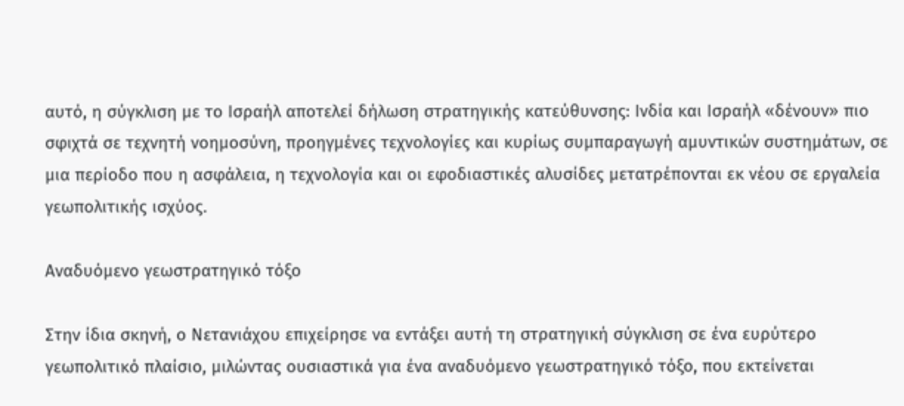αυτό, η σύγκλιση με το Ισραήλ αποτελεί δήλωση στρατηγικής κατεύθυνσης: Ινδία και Ισραήλ «δένουν» πιο σφιχτά σε τεχνητή νοημοσύνη, προηγμένες τεχνολογίες και κυρίως συμπαραγωγή αμυντικών συστημάτων, σε μια περίοδο που η ασφάλεια, η τεχνολογία και οι εφοδιαστικές αλυσίδες μετατρέπονται εκ νέου σε εργαλεία γεωπολιτικής ισχύος.

Αναδυόμενο γεωστρατηγικό τόξο

Στην ίδια σκηνή, ο Νετανιάχου επιχείρησε να εντάξει αυτή τη στρατηγική σύγκλιση σε ένα ευρύτερο γεωπολιτικό πλαίσιο, μιλώντας ουσιαστικά για ένα αναδυόμενο γεωστρατηγικό τόξο, που εκτείνεται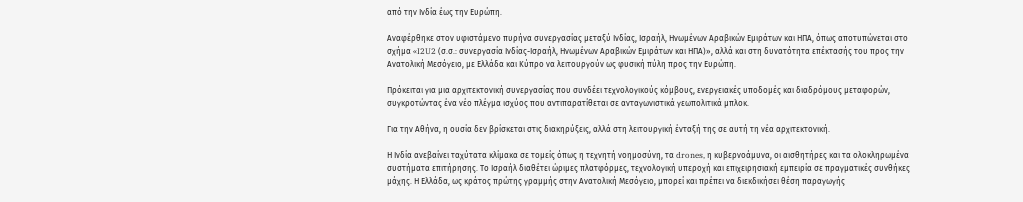από την Ινδία έως την Ευρώπη.

Αναφέρθηκε στον υφιστάμενο πυρήνα συνεργασίας μεταξύ Ινδίας, Ισραήλ, Ηνωμένων Αραβικών Εμιράτων και ΗΠΑ, όπως αποτυπώνεται στο σχήμα «I2U2 (σ.σ.: συνεργασία Ινδίας-Ισραήλ, Ηνωμένων Αραβικών Εμιράτων και ΗΠΑ)», αλλά και στη δυνατότητα επέκτασής του προς την Ανατολική Μεσόγειο, με Ελλάδα και Κύπρο να λειτουργούν ως φυσική πύλη προς την Ευρώπη.

Πρόκειται για μια αρχιτεκτονική συνεργασίας που συνδέει τεχνολογικούς κόμβους, ενεργειακές υποδομές και διαδρόμους μεταφορών, συγκροτώντας ένα νέο πλέγμα ισχύος που αντιπαρατίθεται σε ανταγωνιστικά γεωπολιτικά μπλοκ.

Για την Αθήνα, η ουσία δεν βρίσκεται στις διακηρύξεις, αλλά στη λειτουργική ένταξή της σε αυτή τη νέα αρχιτεκτονική.

Η Ινδία ανεβαίνει ταχύτατα κλίμακα σε τομείς όπως η τεχνητή νοημοσύνη, τα drones, η κυβερνοάμυνα, οι αισθητήρες και τα ολοκληρωμένα συστήματα επιτήρησης. Το Ισραήλ διαθέτει ώριμες πλατφόρμες, τεχνολογική υπεροχή και επιχειρησιακή εμπειρία σε πραγματικές συνθήκες μάχης. Η Ελλάδα, ως κράτος πρώτης γραμμής στην Ανατολική Μεσόγειο, μπορεί και πρέπει να διεκδικήσει θέση παραγωγής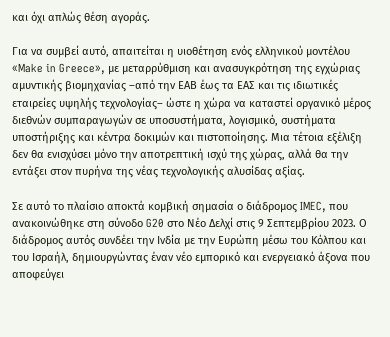και όχι απλώς θέση αγοράς.

Για να συμβεί αυτό, απαιτείται η υιοθέτηση ενός ελληνικού μοντέλου «Make in Greece», με μεταρρύθμιση και ανασυγκρότηση της εγχώριας αμυντικής βιομηχανίας –από την ΕΑΒ έως τα ΕΑΣ και τις ιδιωτικές εταιρείες υψηλής τεχνολογίας– ώστε η χώρα να καταστεί οργανικό μέρος διεθνών συμπαραγωγών σε υποσυστήματα, λογισμικό, συστήματα υποστήριξης και κέντρα δοκιμών και πιστοποίησης. Μια τέτοια εξέλιξη δεν θα ενισχύσει μόνο την αποτρεπτική ισχύ της χώρας, αλλά θα την εντάξει στον πυρήνα της νέας τεχνολογικής αλυσίδας αξίας.

Σε αυτό το πλαίσιο αποκτά κομβική σημασία ο διάδρομος IMEC, που ανακοινώθηκε στη σύνοδο G20 στο Νέο Δελχί στις 9 Σεπτεμβρίου 2023. Ο διάδρομος αυτός συνδέει την Ινδία με την Ευρώπη μέσω του Κόλπου και του Ισραήλ, δημιουργώντας έναν νέο εμπορικό και ενεργειακό άξονα που αποφεύγει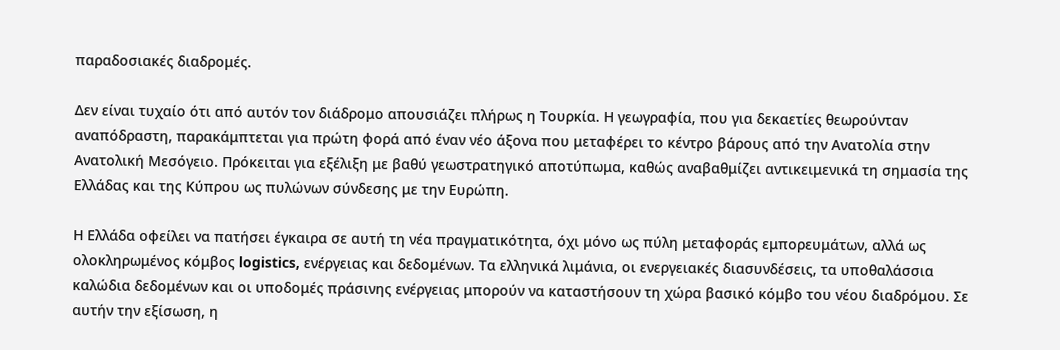παραδοσιακές διαδρομές.

Δεν είναι τυχαίο ότι από αυτόν τον διάδρομο απουσιάζει πλήρως η Τουρκία. Η γεωγραφία, που για δεκαετίες θεωρούνταν αναπόδραστη, παρακάμπτεται για πρώτη φορά από έναν νέο άξονα που μεταφέρει το κέντρο βάρους από την Ανατολία στην Ανατολική Μεσόγειο. Πρόκειται για εξέλιξη με βαθύ γεωστρατηγικό αποτύπωμα, καθώς αναβαθμίζει αντικειμενικά τη σημασία της Ελλάδας και της Κύπρου ως πυλώνων σύνδεσης με την Ευρώπη.

Η Ελλάδα οφείλει να πατήσει έγκαιρα σε αυτή τη νέα πραγματικότητα, όχι μόνο ως πύλη μεταφοράς εμπορευμάτων, αλλά ως ολοκληρωμένος κόμβος logistics, ενέργειας και δεδομένων. Τα ελληνικά λιμάνια, οι ενεργειακές διασυνδέσεις, τα υποθαλάσσια καλώδια δεδομένων και οι υποδομές πράσινης ενέργειας μπορούν να καταστήσουν τη χώρα βασικό κόμβο του νέου διαδρόμου. Σε αυτήν την εξίσωση, η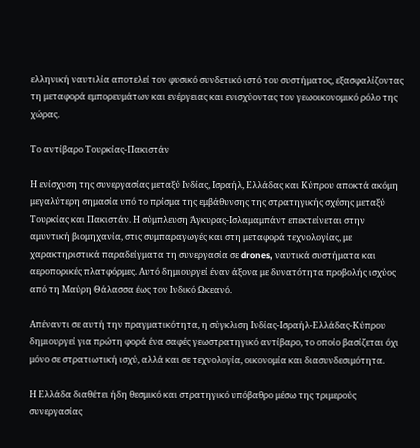ελληνική ναυτιλία αποτελεί τον φυσικό συνδετικό ιστό του συστήματος, εξασφαλίζοντας τη μεταφορά εμπορευμάτων και ενέργειας και ενισχύοντας τον γεωοικονομικό ρόλο της χώρας.

Το αντίβαρο Τουρκίας-Πακιστάν

Η ενίσχυση της συνεργασίας μεταξύ Ινδίας, Ισραήλ, Ελλάδας και Κύπρου αποκτά ακόμη μεγαλύτερη σημασία υπό το πρίσμα της εμβάθυνσης της στρατηγικής σχέσης μεταξύ Τουρκίας και Πακιστάν. Η σύμπλευση Άγκυρας-Ισλαμαμπάντ επεκτείνεται στην αμυντική βιομηχανία, στις συμπαραγωγές και στη μεταφορά τεχνολογίας, με χαρακτηριστικά παραδείγματα τη συνεργασία σε drones, ναυτικά συστήματα και αεροπορικές πλατφόρμες. Αυτό δημιουργεί έναν άξονα με δυνατότητα προβολής ισχύος από τη Μαύρη Θάλασσα έως τον Ινδικό Ωκεανό.

Απέναντι σε αυτή την πραγματικότητα, η σύγκλιση Ινδίας-Ισραήλ-Ελλάδας-Κύπρου δημιουργεί για πρώτη φορά ένα σαφές γεωστρατηγικό αντίβαρο, το οποίο βασίζεται όχι μόνο σε στρατιωτική ισχύ, αλλά και σε τεχνολογία, οικονομία και διασυνδεσιμότητα.

Η Ελλάδα διαθέτει ήδη θεσμικό και στρατηγικό υπόβαθρο μέσω της τριμερούς συνεργασίας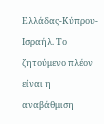Ελλάδας-Κύπρου-Ισραήλ. Το ζητούμενο πλέον είναι η αναβάθμιση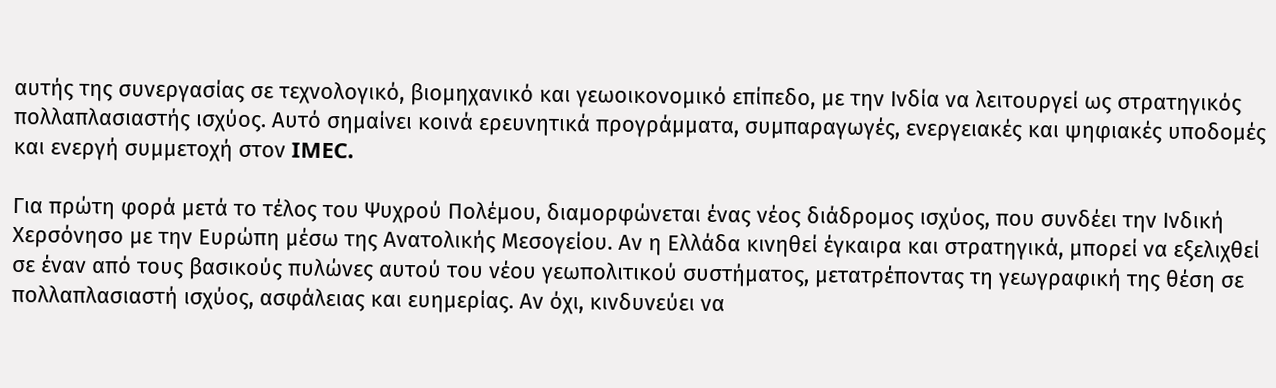αυτής της συνεργασίας σε τεχνολογικό, βιομηχανικό και γεωοικονομικό επίπεδο, με την Ινδία να λειτουργεί ως στρατηγικός πολλαπλασιαστής ισχύος. Αυτό σημαίνει κοινά ερευνητικά προγράμματα, συμπαραγωγές, ενεργειακές και ψηφιακές υποδομές και ενεργή συμμετοχή στον IMEC.

Για πρώτη φορά μετά το τέλος του Ψυχρού Πολέμου, διαμορφώνεται ένας νέος διάδρομος ισχύος, που συνδέει την Ινδική Χερσόνησο με την Ευρώπη μέσω της Ανατολικής Μεσογείου. Αν η Ελλάδα κινηθεί έγκαιρα και στρατηγικά, μπορεί να εξελιχθεί σε έναν από τους βασικούς πυλώνες αυτού του νέου γεωπολιτικού συστήματος, μετατρέποντας τη γεωγραφική της θέση σε πολλαπλασιαστή ισχύος, ασφάλειας και ευημερίας. Αν όχι, κινδυνεύει να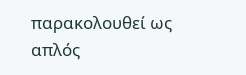παρακολουθεί ως απλός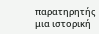παρατηρητής μια ιστορική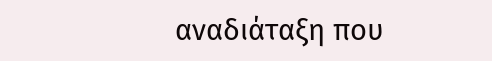αναδιάταξη που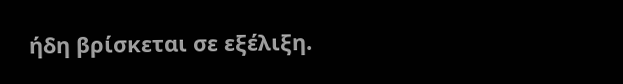ήδη βρίσκεται σε εξέλιξη.